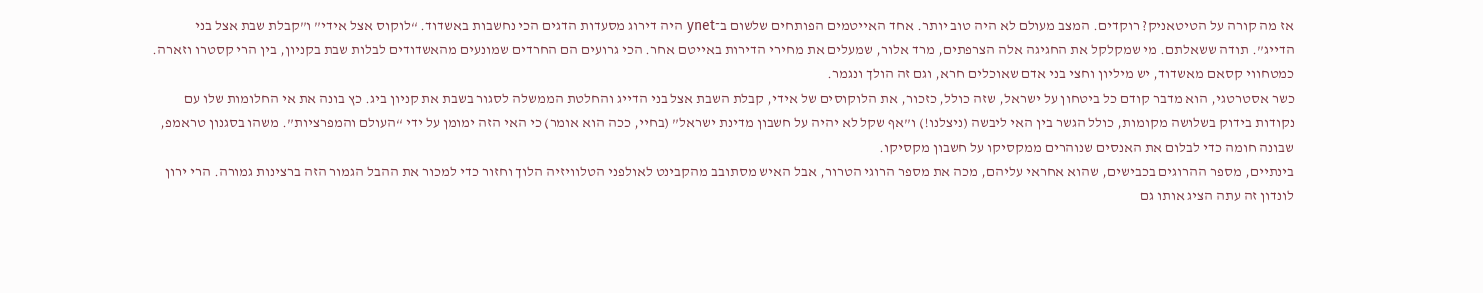אז מה קורה על הטיטאניק? רוקדים. המצב מעולם לא היה טוב יותר. אחד האייטמים הפותחים שלשום ב־ynet היה דירוג מסעדות הדגים הכי נחשבות באשדוד. “לוקוס אצל אידי” ו”קבלת שבת אצל בני הדייג”. תודה ששאלתם. מי שמקלקל את החגיגה אלה הצרפתים, מרד אלור, שמעלים את מחירי הדירות באייטם אחר. הכי גרועים הם החרדים שמונעים מהאשדודים לבלות שבת בקניון, בין הרי קסטרו וזארה. כמטחווי קסאם מאשדוד, יש מיליון וחצי בני אדם שאוכלים חרא, וגם זה הולך ונגמר.
כשר אסטרטגי, הוא מדבר קודם כל ביטחון על ישראל, שזה כולל, כזכור, את הלוקוסים של אידי, קבלת השבת אצל בני הדייג והחלטת הממשלה לסגור בשבת את קניון ביג. כץ בונה את אי החלומות שלו עם נקודות בידוק בשלושה מקומות, כולל הגשר בין האי ליבשה (ניצלנו!) ו”אף שקל לא יהיה על חשבון מדינת ישראל” (בחיי, ככה הוא אומר) כי האי הזה ימומן על ידי “העולם והמפרציות”. משהו בסגנון טראמפ, שבונה חומה כדי לבלום את האנסים שנוהרים ממקסיקו על חשבון מקסיקו.
בינתיים, מספר ההרוגים בכבישים, שהוא אחראי עליהם, מכה את מספר הרוגי הטרור, אבל האיש מסתובב מהקבינט לאולפני הטלוויזיה הלוך וחזור כדי למכור את ההבל הגמור הזה ברצינות גמורה. הרי ירון לונדון זה עתה הציג אותו גם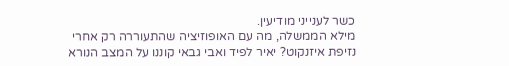כשר לענייני מודיעין.
מילא הממשלה, מה עם האופוזיציה שהתעוררה רק אחרי נזיפת איזנקוט? יאיר לפיד ואבי גבאי קוננו על המצב הנורא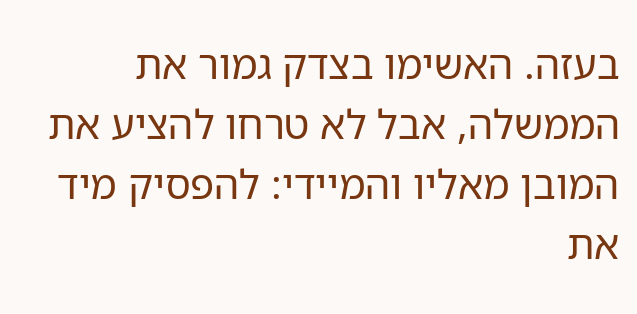בעזה. האשימו בצדק גמור את הממשלה, אבל לא טרחו להציע את המובן מאליו והמיידי: להפסיק מיד את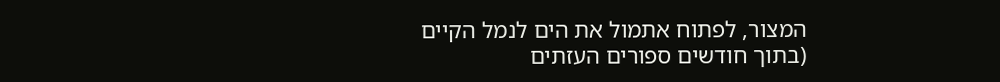המצור, לפתוח אתמול את הים לנמל הקיים (בתוך חודשים ספורים העזתים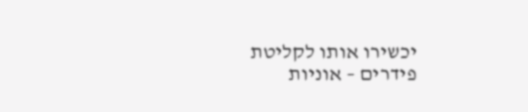יכשירו אותו לקליטת פידרים – אוניות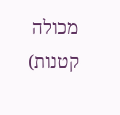מכולה קטנות)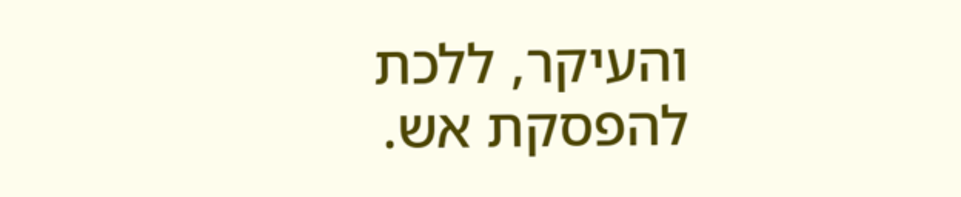והעיקר, ללכת להפסקת אש.